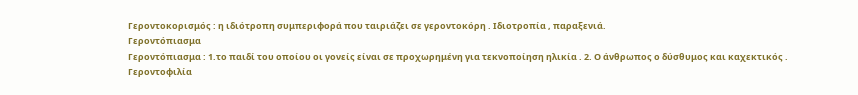Γεροντοκορισμός : η ιδιότροπη συμπεριφορά που ταιριάζει σε γεροντοκόρη . Ιδιοτροπία , παραξενιά.
Γεροντόπιασμα
Γεροντόπιασμα : 1.το παιδί του οποίου οι γονείς είναι σε προχωρημένη για τεκνοποίηση ηλικία . 2. Ο άνθρωπος ο δύσθυμος και καχεκτικός .
Γεροντοφιλία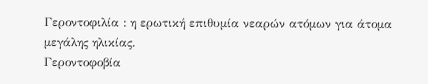Γεροντοφιλία : η ερωτική επιθυμία νεαρών ατόμων για άτομα μεγάλης ηλικίας.
Γεροντοφοβία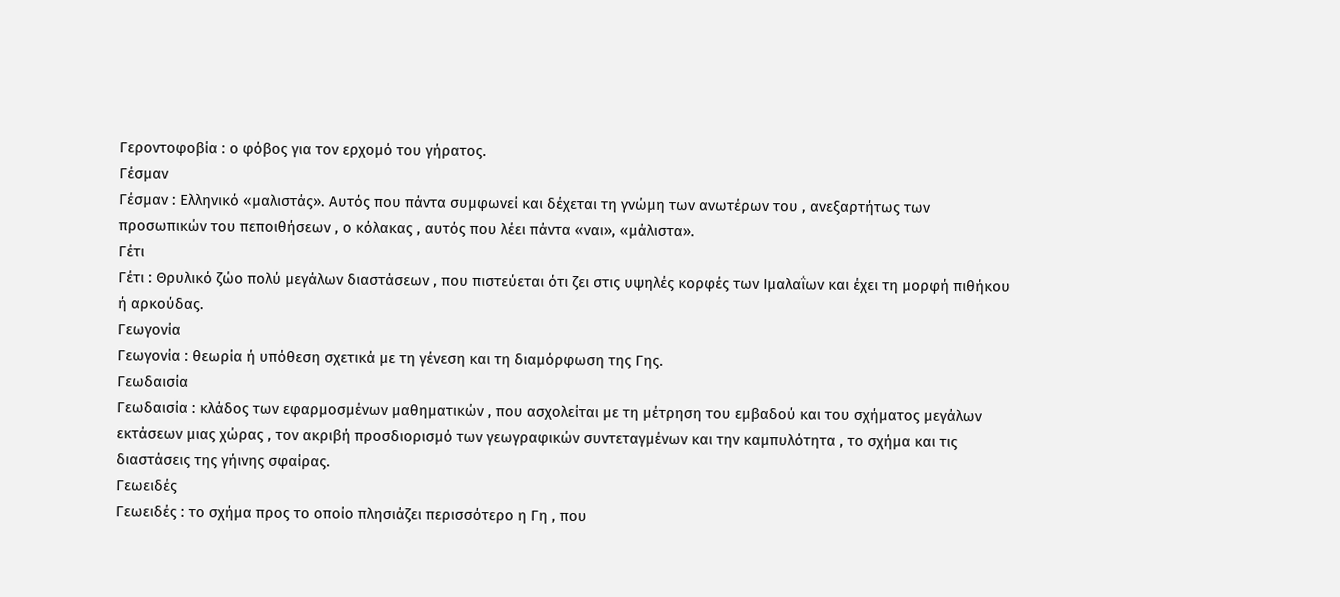Γεροντοφοβία : ο φόβος για τον ερχομό του γήρατος.
Γέσμαν
Γέσμαν : Ελληνικό «μαλιστάς». Αυτός που πάντα συμφωνεί και δέχεται τη γνώμη των ανωτέρων του , ανεξαρτήτως των προσωπικών του πεποιθήσεων , ο κόλακας , αυτός που λέει πάντα «ναι», «μάλιστα».
Γέτι
Γέτι : Θρυλικό ζώο πολύ μεγάλων διαστάσεων , που πιστεύεται ότι ζει στις υψηλές κορφές των Ιμαλαΐων και έχει τη μορφή πιθήκου ή αρκούδας.
Γεωγονία
Γεωγονία : θεωρία ή υπόθεση σχετικά με τη γένεση και τη διαμόρφωση της Γης.
Γεωδαισία
Γεωδαισία : κλάδος των εφαρμοσμένων μαθηματικών , που ασχολείται με τη μέτρηση του εμβαδού και του σχήματος μεγάλων εκτάσεων μιας χώρας , τον ακριβή προσδιορισμό των γεωγραφικών συντεταγμένων και την καμπυλότητα , το σχήμα και τις διαστάσεις της γήινης σφαίρας.
Γεωειδές
Γεωειδές : το σχήμα προς το οποίο πλησιάζει περισσότερο η Γη , που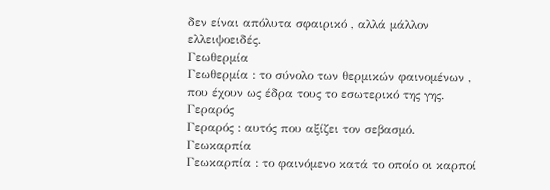δεν είναι απόλυτα σφαιρικό , αλλά μάλλον ελλειψοειδές.
Γεωθερμία
Γεωθερμία : το σύνολο των θερμικών φαινομένων , που έχουν ως έδρα τους το εσωτερικό της γης.
Γεραρός
Γεραρός : αυτός που αξίζει τον σεβασμό.
Γεωκαρπία
Γεωκαρπία : το φαινόμενο κατά το οποίο οι καρποί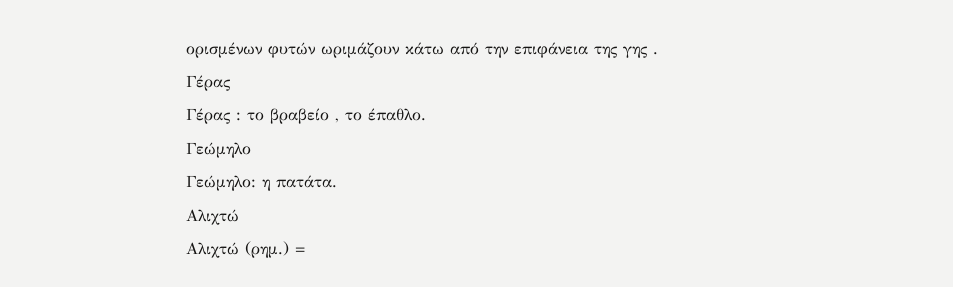ορισμένων φυτών ωριμάζουν κάτω από την επιφάνεια της γης .
Γέρας
Γέρας : το βραβείο , το έπαθλο.
Γεώμηλο
Γεώμηλο: η πατάτα.
Αλιχτώ
Αλιχτώ (ρημ.) =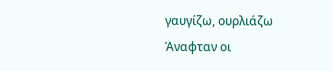γαυγίζω, ουρλιάζω
Άναφταν οι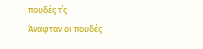πουδές τ΄ς
Άναφταν οι πουδές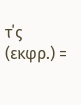τ΄ς (εκφρ.) =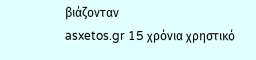βιάζονταν
asxetos.gr 15 χρόνια χρηστικό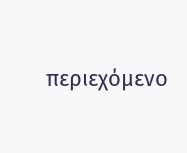περιεχόμενο